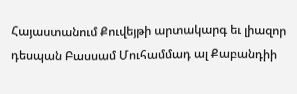Հայաստանում Քուվեյթի արտակարգ եւ լիազոր դեսպան Բասսամ Մուհամմադ ալ Քաբանդիի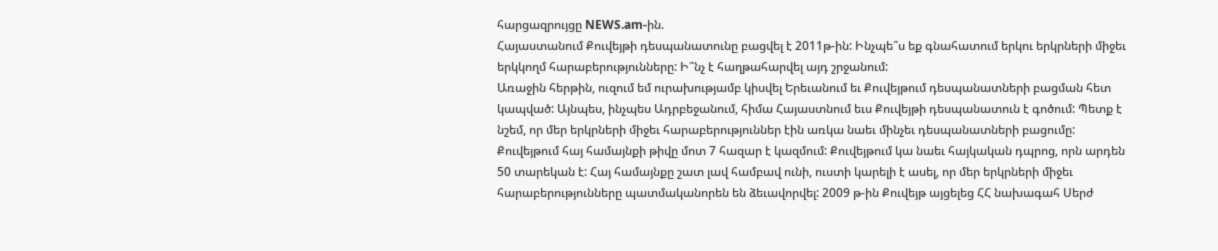հարցազրույցը NEWS.am-ին.
Հայաստանում Քուվեյթի դեսպանատունը բացվել է 2011թ-ին: Ինչպե՞ս եք գնահատում երկու երկրների միջեւ երկկողմ հարաբերությունները: Ի՞նչ է հաղթահարվել այդ շրջանում:
Առաջին հերթին, ուզում եմ ուրախությամբ կիսվել Երեւանում եւ Քուվեյթում դեսպանատների բացման հետ կապված: Այնպես, ինչպես Ադրբեջանում, հիմա Հայաստնում եւս Քուվեյթի դեսպանատուն է գոծում: Պետք է նշեմ, որ մեր երկրների միջեւ հարաբերություններ էին առկա նաեւ մինչեւ դեսպանատների բացումը: Քուվեյթում հայ համայնքի թիվը մոտ 7 հազար է կազմում: Քուվեյթում կա նաեւ հայկական դպրոց, որն արդեն 50 տարեկան է: Հայ համայնքը շատ լավ համբավ ունի, ուստի կարելի է ասել, որ մեր երկրների միջեւ հարաբերությունները պատմականորեն են ձեւավորվել: 2009 թ-ին Քուվեյթ այցելեց ՀՀ նախագահ Սերժ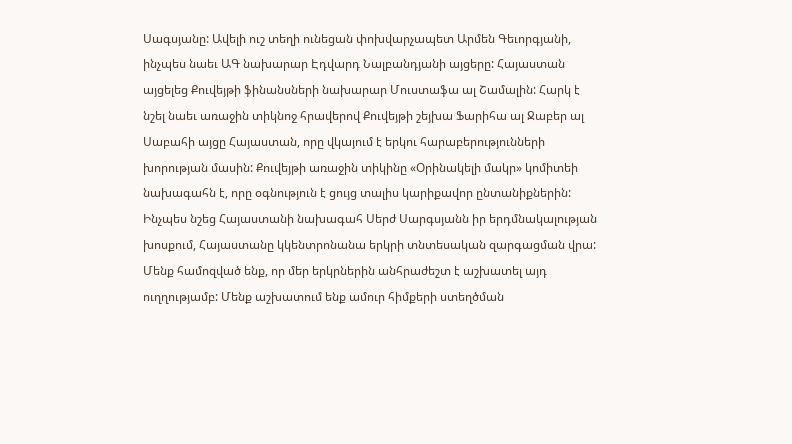Սագսյանը: Ավելի ուշ տեղի ունեցան փոխվարչապետ Արմեն Գեւորգյանի, ինչպես նաեւ ԱԳ նախարար Էդվարդ Նալբանդյանի այցերը: Հայաստան այցելեց Քուվեյթի ֆինանսների նախարար Մուստաֆա ալ Շամալին: Հարկ է նշել նաեւ առաջին տիկնոջ հրավերով Քուվեյթի շեյխա Ֆարիհա ալ Ջաբեր ալ Սաբահի այցը Հայաստան, որը վկայում է երկու հարաբերությունների խորության մասին: Քուվեյթի առաջին տիկինը «Օրինակելի մակր» կոմիտեի նախագահն է, որը օգնություն է ցույց տալիս կարիքավոր ընտանիքներին: Ինչպես նշեց Հայաստանի նախագահ Սերժ Սարգսյանն իր երդմնակալության խոսքում, Հայաստանը կկենտրոնանա երկրի տնտեսական զարգացման վրա: Մենք համոզված ենք, որ մեր երկրներին անհրաժեշտ է աշխատել այդ ուղղությամբ: Մենք աշխատում ենք ամուր հիմքերի ստեղծման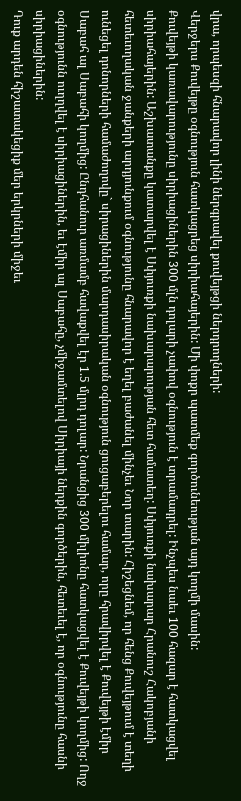վրա, որպեսզի հնարավոր լինի ներգրավել քուվեյթցի ներդրողների:
Վերջերս Քուվեյթը օգնություն հատկացրեց սիրիահայերին: Մի փոքր պատմեք գործունեության այդ կողմի մասին:
Քուվեյթի կառավարությունը սիրիացիներին 300 մլն դոլարի չափով օգնություն է տրամադրել: Ինչպես նաեւ 100 հազար է հատկացվել սիրիահայերին: Աշխատանքը կատարվել է Սփյուռքի նախարարության հետ համատեղ: Սփյուռքի նախարար Հրանուշ Հակոբյանի հետեւողական ջանքերի արդյունքում օգնությունը հնարավոր է եղել բաժանել մինչեւ Նոր տարին: Հիշեցնեմ, որ հենց Քուվեյթում է տեղի ունեցել դոնորների համաժողովը` սիրացիներին մարդասիրական օգնություն ցուցաբերելու համար, որը հրավիրվել է Քուվեյթի էմիր Սաբահ ալ Սաբահի կողմից: Ընդհանուր առմամբ հավաքվել էր 1.5 մլրդ դոլար: Նրանցից 300 միլիոնը հատկացվել է Քուվեյթի կողմից: Ողջ օգնությունն ուղղվել է սիրիացիներին, եւ էմիր ալ Սաբահը, չմիջամտելով Սիրիայի ներքին գործերին, հետեւել է, որ օգնությունը հասնի սիրիացիներին:
Դուք արդեն հիշատակեցիք մեր երկրների միջեւ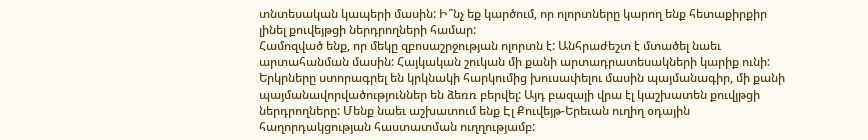տնտեսական կապերի մասին: Ի՞նչ եք կարծում, որ ոլորտները կարող ենք հետաքիրքիր լինել քուվեյթցի ներդրողների համար:
Համոզված ենք, որ մեկը զբոսաշրջության ոլորտն է: Անհրաժեշտ է մտածել նաեւ արտահանման մասին: Հայկական շուկան մի քանի արտադրատեսակների կարիք ունի: Երկրները ստորագրել են կրկնակի հարկումից խուսափելու մասին պայմանագիր, մի քանի պայմանավորվածություններ են ձեռռ բերվել: Այդ բազայի վրա էլ կաշխատեն քուվյթցի ներդրողները: Մենք նաեւ աշխատում ենք Էլ Քուվեյթ-Երեւան ուղիղ օդային հաղորդակցության հաստատման ուղղությամբ: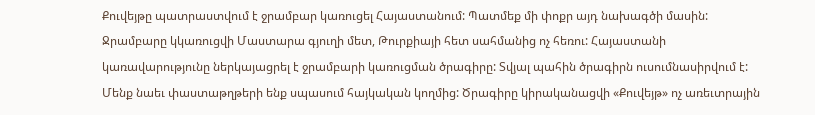Քուվեյթը պատրաստվում է ջրամբար կառուցել Հայաստանում: Պատմեք մի փոքր այդ նախագծի մասին:
Ջրամբարը կկառուցվի Մաստարա գյուղի մետ, Թուրքիայի հետ սահմանից ոչ հեռու: Հայաստանի կառավարությունը ներկայացրել է ջրամբարի կառուցման ծրագիրը: Տվյալ պահին ծրագիրն ուսումնասիրվում է: Մենք նաեւ փաստաթղթերի ենք սպասում հայկական կողմից: Ծրագիրը կիրականացվի «Քուվեյթ» ոչ առեւտրային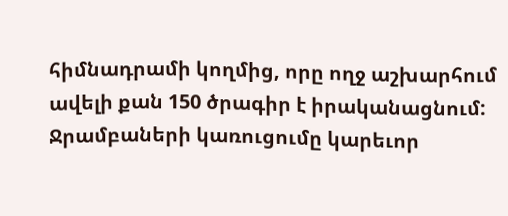հիմնադրամի կողմից, որը ողջ աշխարհում ավելի քան 150 ծրագիր է իրականացնում: Ջրամբաների կառուցումը կարեւոր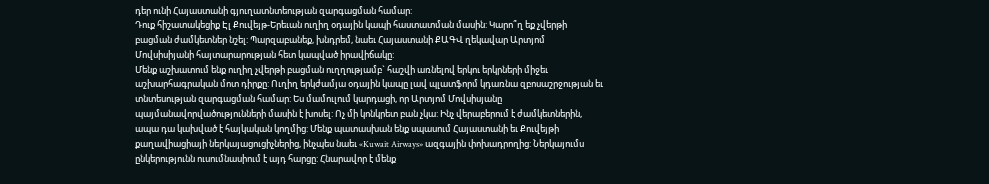դեր ունի Հայաստանի գյուղատնտեության զարգացման համար:
Դուք հիշատակեցիք Էլ Քուվեյթ-Երեւան ուղիղ օդային կապի հաստատման մասին: Կարո՞ղ եք չվերթի բացման ժամկետներ նշել: Պարզաբանեք, խնդրեմ, նաեւ Հայաստանի ՔԱԳՎ ղեկավար Արտյոմ Մովսիսիյանի հայտարարության հետ կապված իրավիճակը:
Մենք աշխատում ենք ուղիղ չվերթի բացման ուղղությամբ` հաշվի առնելով երկու երկրների միջեւ աշխարհագրական մոտ դիրքը: Ուղիղ երկժամյա օդային կապը լավ պլատֆորմ կդառնա զբոսաշրջության եւ տնտեսության զարգացման համար: Ես մամուլում կարդացի, որ Արտյոմ Մովսիսյանը պայմանավորվածությունների մասին է խոսել: Ոչ մի կոնկրետ բան չկա: Ինչ վերաբերում է ժամկետներին, ապա դա կախված է հայկական կողմից: Մենք պատասխան ենք սպասում Հայաստանի եւ Քուվեյթի քաղավիացիայի ներկայացուցիչներից, ինչպես նաեւ «Kuwait Airways» ազգային փոխադրողից: Ներկայումս ընկերությունն ուսումնասիում է այդ հարցը: Հնարավոր է մենք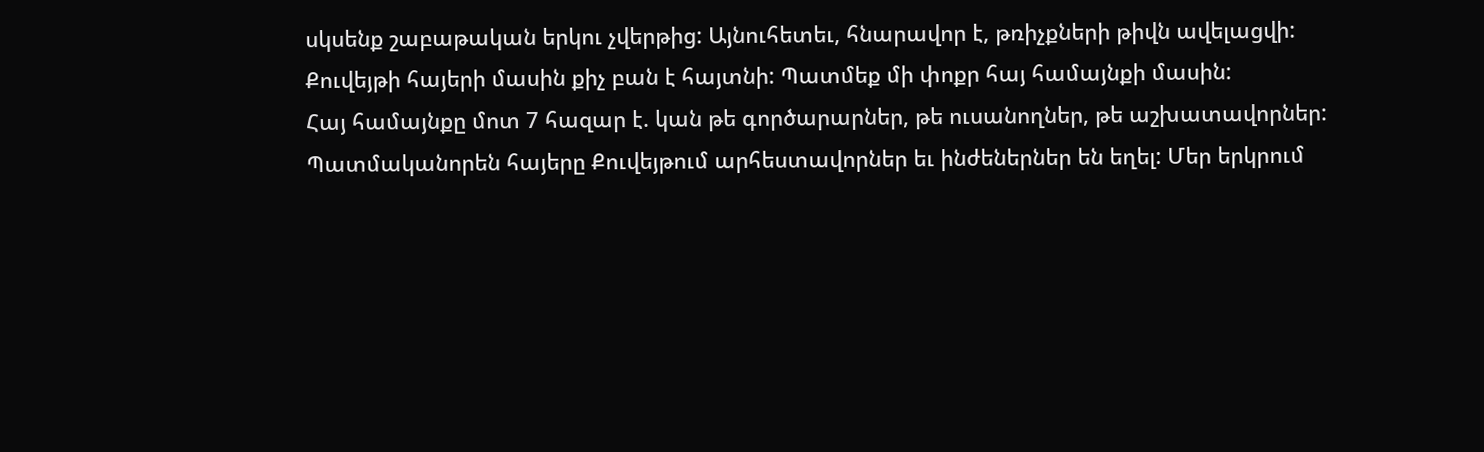սկսենք շաբաթական երկու չվերթից: Այնուհետեւ, հնարավոր է, թռիչքների թիվն ավելացվի:
Քուվեյթի հայերի մասին քիչ բան է հայտնի: Պատմեք մի փոքր հայ համայնքի մասին:
Հայ համայնքը մոտ 7 հազար է. կան թե գործարարներ, թե ուսանողներ, թե աշխատավորներ: Պատմականորեն հայերը Քուվեյթում արհեստավորներ եւ ինժեներներ են եղել: Մեր երկրում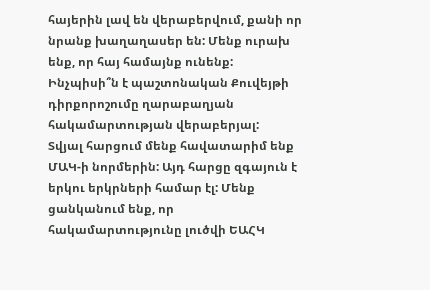հայերին լավ են վերաբերվում, քանի որ նրանք խաղաղասեր են: Մենք ուրախ ենք, որ հայ համայնք ունենք:
Ինչպիսի՞ն է պաշտոնական Քուվեյթի դիրքորոշումը ղարաբաղյան հակամարտության վերաբերյալ:
Տվյալ հարցում մենք հավատարիմ ենք ՄԱԿ-ի նորմերին: Այդ հարցը զգայուն է երկու երկրների համար էլ: Մենք ցանկանում ենք, որ հակամարտությունը լուծվի ԵԱՀԿ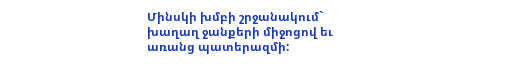Մինսկի խմբի շրջանակում` խաղաղ ջանքերի միջոցով եւ առանց պատերազմի: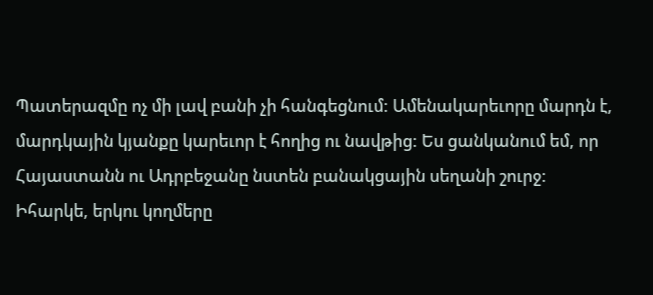Պատերազմը ոչ մի լավ բանի չի հանգեցնում: Ամենակարեւորը մարդն է, մարդկային կյանքը կարեւոր է հողից ու նավթից: Ես ցանկանում եմ, որ Հայաստանն ու Ադրբեջանը նստեն բանակցային սեղանի շուրջ: Իհարկե, երկու կողմերը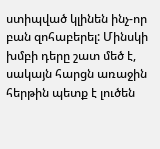ստիպված կլինեն ինչ-որ բան զոհաբերել: Մինսկի խմբի դերը շատ մեծ է, սակայն հարցն առաջին հերթին պետք է լուծեն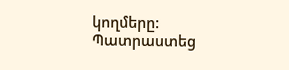կողմերը:
Պատրաստեց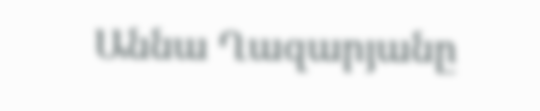Աննա Ղազարյանը